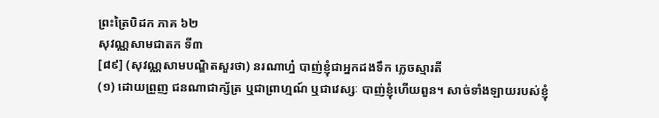ព្រះត្រៃបិដក ភាគ ៦២
សុវណ្ណសាមជាតក ទី៣
[៨៩] (សុវណ្ណសាមបណ្ឌិតសួរថា) នរណាហ្ន៎ បាញ់ខ្ញុំជាអ្នកដងទឹក ភ្លេចស្មារតី
(១) ដោយព្រួញ ជនណាជាក្ស័ត្រ ឬជាព្រាហ្មណ៍ ឬជាវេស្សៈ បាញ់ខ្ញុំហើយពួន។ សាច់ទាំងឡាយរបស់ខ្ញុំ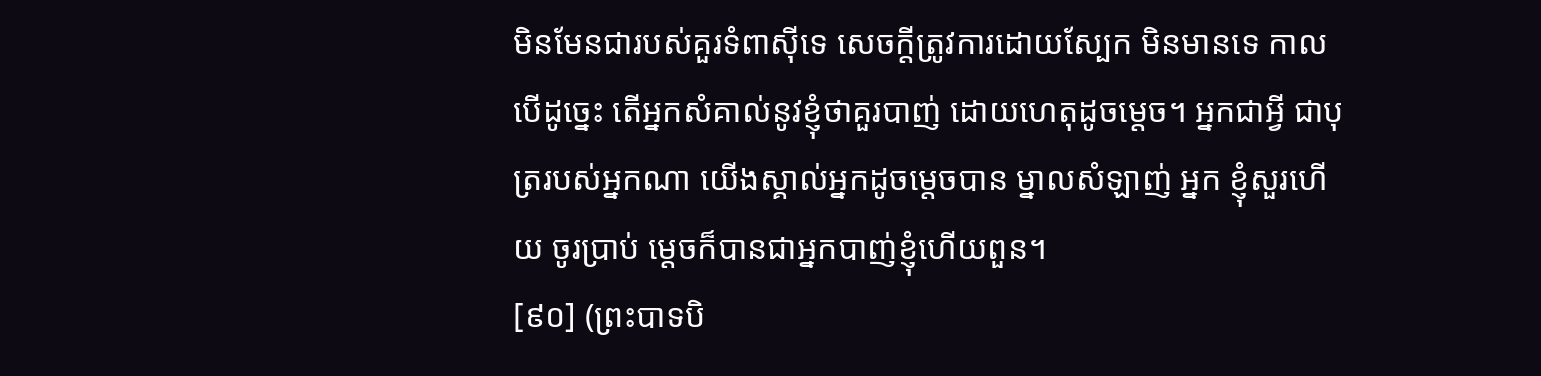មិនមែនជារបស់គួរទំពាស៊ីទេ សេចក្តីត្រូវការដោយស្បែក មិនមានទេ កាលបើដូច្នេះ តើអ្នកសំគាល់នូវខ្ញុំថាគួរបាញ់ ដោយហេតុដូចមេ្តច។ អ្នកជាអ្វី ជាបុត្ររបស់អ្នកណា យើងស្គាល់អ្នកដូចមេ្តចបាន ម្នាលសំឡាញ់ អ្នក ខ្ញុំសួរហើយ ចូរប្រាប់ ម្តេចក៏បានជាអ្នកបាញ់ខ្ញុំហើយពួន។
[៩០] (ព្រះបាទបិ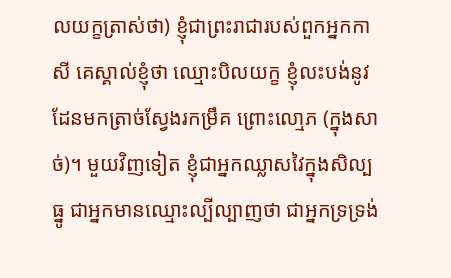លយក្ខត្រាស់ថា) ខ្ញុំជាព្រះរាជារបស់ពួកអ្នកកាសី គេស្គាល់ខ្ញុំថា ឈ្មោះបិលយក្ខ ខ្ញុំលះបង់នូវដែនមកត្រាច់ស្វែងរកម្រឹគ ព្រោះលោ្មភ (ក្នុងសាច់)។ មួយវិញទៀត ខ្ញុំជាអ្នកឈ្លាសវៃក្នុងសិល្បធ្នូ ជាអ្នកមានឈ្មោះល្បីល្បាញថា ជាអ្នកទ្រទ្រង់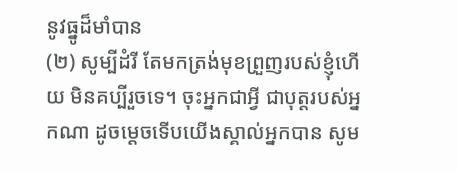នូវធ្នូដ៏មាំបាន
(២) សូម្បីដំរី តែមកត្រង់មុខព្រួញរបស់ខ្ញុំហើយ មិនគប្បីរួចទេ។ ចុះអ្នកជាអ្វី ជាបុត្តរបស់អ្នកណា ដូចមេ្តចទើបយើងស្គាល់អ្នកបាន សូម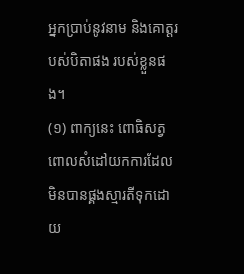អ្នកប្រាប់នូវនាម និងគោត្តរបស់បិតាផង របស់ខ្លួនផង។
(១) ពាក្យនេះ ពោធិសត្វពោលសំដៅយកការដែលមិនបានផ្គងស្មារតីទុកដោយ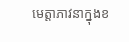មេត្តាភាវនាក្នុងខ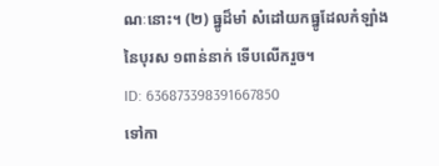ណៈនោះ។ (២) ធ្នូដ៏មាំ សំដៅយកធ្នូដែលកំឡាំងនៃបុរស ១ពាន់នាក់ ទើបលើករួច។
ID: 636873398391667850
ទៅកា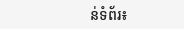ន់ទំព័រ៖